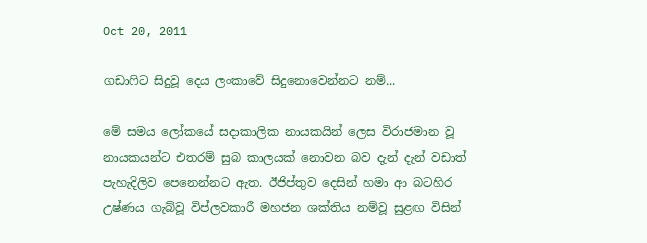Oct 20, 2011

ගඩාෆිට සිදුවූ දෙය ලංකාවේ සිදුනොවෙන්නට නම්...

මේ සමය ලෝකයේ සදාකාලික නායකයින් ලෙස විරාජමාන වූ නායකයන්ට එතරම් සුබ කාලයක් නොවන බව දැන් දැන් වඩාත් පැහැදිලිව පෙනෙන්නට ඇත. ඊජිප්තුව දෙසින් හමා ආ බටහිර උෂ්ණය ගැබ්වූ විප්ලවකාරී මහජන ශක්තිය නම්වූ සුළඟ විසින්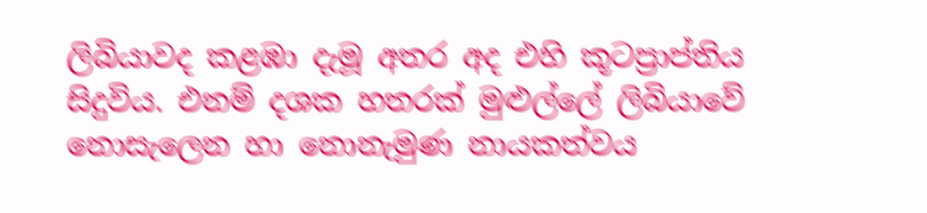ලිබියාවද කළඹා දැමූ අතර අද එහි කූටප්‍රාප්තිය සිදුවිය. එනම් දශක හතරක් මුළුල්ලේ ලිබියාවේ නොසැලෙන හා නොනැමුණ නායකත්වය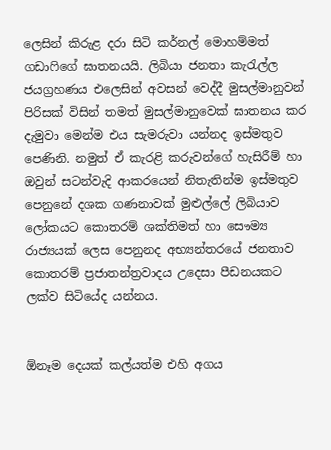ලෙසින් කිරුළ දරා සිටි කර්නල් මොහම්මත් ගඩාෆිගේ ඝාතනයයි. ලිබියා ජනතා කැරැල්ල ජයග්‍රහණය එලෙසින් අවසන් වෙද්දී මුසල්මානුවන් පිරිසක් විසින් තමත් මුසල්මානුවෙක් ඝාතනය කර දැමුවා මෙන්ම එය සැමරුවා යන්නද ඉස්මතුව පෙණිනි. නමුත් ඒ කැරළි කරුවන්ගේ හැසිරීම් හා ඔවුන් සටන්වැදි ආකරයෙන් නිතැතින්ම ඉස්මතුව පෙනුනේ දශක ගණනාවක් මුළුල්ලේ ලිබියාව ලෝකයට කොතරම් ශක්තිමත් හා සෞම්‍ය රාජ්‍යයක් ලෙස පෙනුනද අභ්‍යන්තරයේ ජනතාව කොතරම් ප්‍රජාතන්ත්‍රවාදය උදෙසා පීඩනයකට ලක්ව සිටියේද යන්නය.


ඕනෑම දෙයක් කල්යත්ම එහි අගය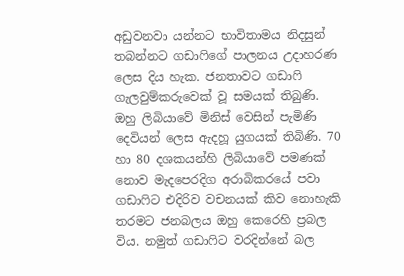අඩුවනවා යන්නට භාවිතාමය නිදසුන් තබන්නට ගඩාෆිගේ පාලනය උදාහරණ ලෙස දිය හැක. ජනතාවට ගඩාෆි ගැලවුම්කරුවෙක් වූ සමයක් තිබුණි. ඔහු ලිබියාවේ මිනිස් වෙසින් පැමිණි දෙවියන් ලෙස ඇදහූ යුගයක් තිබිණි. 70 හා 80 දශකයන්හි ලිබියාවේ පමණක් නොව මැදපෙරදිග අරාබිකරයේ පවා ගඩාෆිට එදිරිව වචනයක් කිව නොහැකි තරමට ජනබලය ඔහු කෙරෙහි ප්‍රබල විය. නමුත් ගඩාෆිට වරදින්නේ බල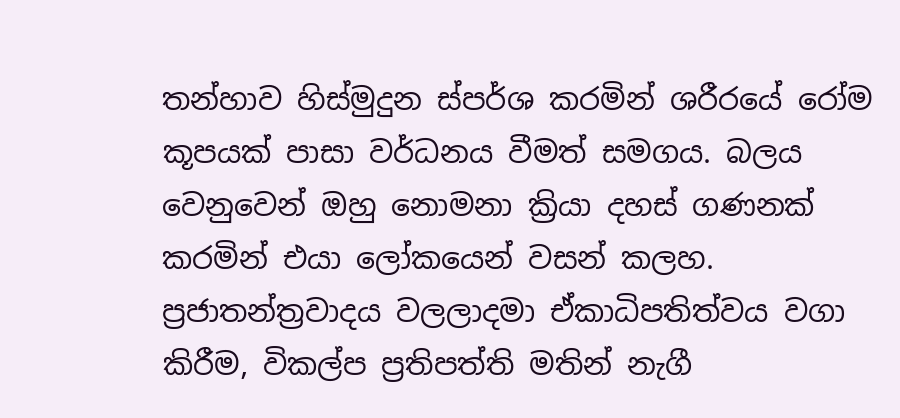තන්හාව හිස්මුදුන ස්පර්ශ කරමින් ශරීරයේ රෝම කූපයක් පාසා වර්ධනය වීමත් සමගය. බලය වෙනුවෙන් ඔහු නොමනා ක්‍රියා දහස් ගණනක් කරමින් එයා ලෝකයෙන් වසන් කලහ. ප්‍රජාතන්ත්‍රවාදය වලලාදමා ඒකාධිපතිත්වය වගා කිරීම, විකල්ප ප්‍රතිපත්ති මතින් නැගී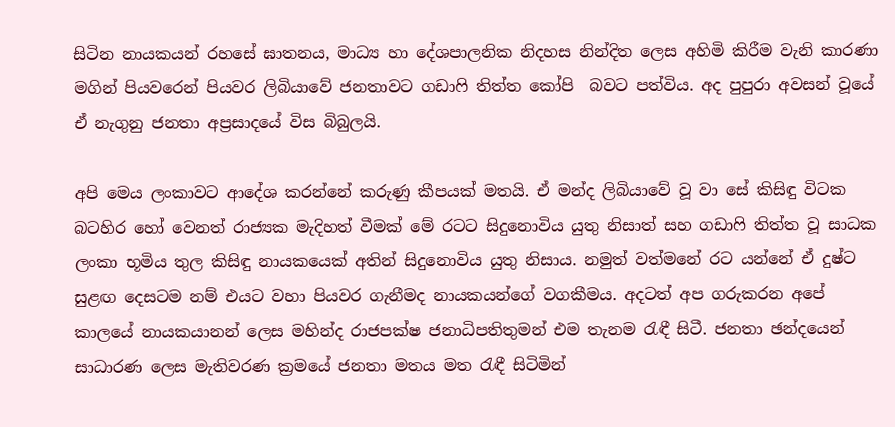සිටින නායකයන් රහසේ ඝාතනය, මාධ්‍ය හා දේශපාලනික නිදහස නින්දිත ලෙස අහිමි කිරීම වැනි කාරණා මගින් පියවරෙන් පියවර ලිබියාවේ ජනතාවට ගඩාෆි තිත්ත කෝපි  බවට පත්විය. අද පුපුරා අවසන් වූයේ ඒ නැගුනු ජනතා අප්‍රසාදයේ විස බිබුලයි.

අපි මෙය ලංකාවට ආදේශ කරන්නේ කරුණු කීපයක් මතයි. ඒ මන්ද ලිබියාවේ වූ වා සේ කිසිඳු විටක බටහිර හෝ වෙනත් රාජ්‍යක මැදිහත් වීමක් මේ රටට සිදුනොවිය යුතු නිසාත් සහ ගඩාෆි තිත්ත වූ සාධක ලංකා භූමිය තුල කිසිඳු නායකයෙක් අතින් සිදුනොවිය යුතු නිසාය. නමුත් වත්මනේ රට යන්නේ ඒ දුෂ්ට සුළඟ දෙසටම නම් එයට වහා පියවර ගැනීමද නායකයන්ගේ වගකීමය. අදටත් අප ගරුකරන අපේ කාලයේ නායකයානන් ලෙස මහින්ද රාජපක්ෂ ජනාධිපතිතුමන් එම තැනම රැඳී සිටී. ජනතා ඡන්දයෙන් සාධාරණ ලෙස මැතිවරණ ක්‍රමයේ ජනතා මතය මත රැඳී සිටිමින්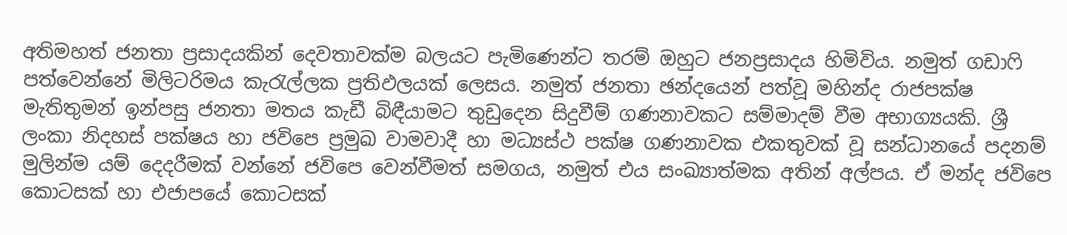අතිමහත් ජනතා ප්‍රසාදයකින් දෙවතාවක්ම බලයට පැමිණෙන්ට තරම් ඔහුට ජනප්‍රසාදය හිමිවිය. නමුත් ගඩාෆි පත්වෙන්නේ මිලිටරිමය කැරැල්ලක ප්‍රතිඵලයක් ලෙසය. නමුත් ජනතා ඡන්දයෙන් පත්වූ මහින්ද රාජපක්ෂ මැතිතුමන් ඉන්පසු ජනතා මතය කැඩී බිඳීයාමට තුඩුදෙන සිදුවීම් ගණනාවකට සම්මාදම් වීම අභාග්‍යයකි. ශ්‍රී ලංකා නිදහස් පක්ෂය හා ජවිපෙ ප්‍රමුඛ වාමවාදී හා මධ්‍යස්ථ පක්ෂ ගණනාවක එකතුවක් වූ සන්ධානයේ පදනම් මුලින්ම යම් දෙදරීමක් වන්නේ ජවිපෙ වෙන්වීමත් සමගය, නමුත් එය සංඛ්‍යාත්මක අතින් අල්පය. ඒ මන්ද ජවිපෙ කොටසක් හා එජාපයේ කොටසක්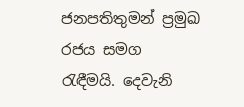ජනපතිතුමන් ප්‍රමුඛ රජය සමග රැඳීමයි. දෙවැනි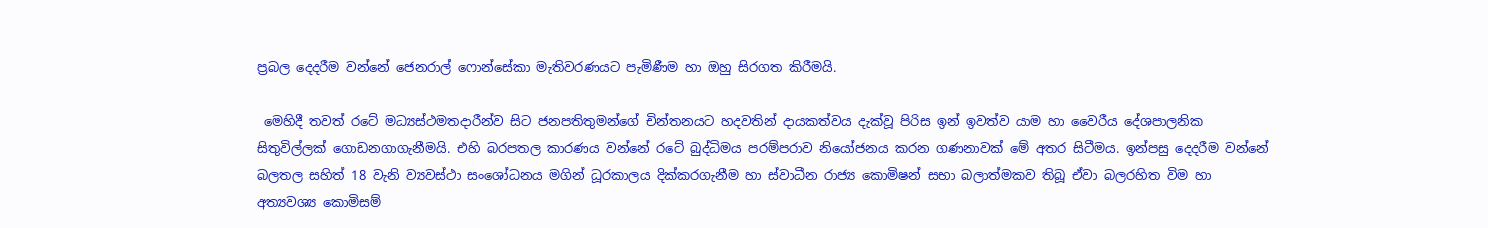ප්‍රබල දෙදරීම වන්නේ ජෙනරාල් ෆොන්සේකා මැතිවරණයට පැමිණීම හා ඔහු සිරගත කිරීමයි.

 මෙහිදී තවත් රටේ මධ්‍යස්ථමතදාරීන්ව සිට ජනපතිතුමන්ගේ චින්තනයට හදවතින් දායකත්වය දැක්වූ පිරිස ඉන් ඉවත්ව යාම හා වෛරීය දේශපාලනික සිතුවිල්ලක් ගොඩනගාගැනීමයි. එහි බරපතල කාරණය වන්නේ රටේ බුද්ධිමය පරම්පරාව නියෝජනය කරන ගණනාවක් මේ අතර සිටීමය. ඉන්පසු දෙදරීම වන්නේ බලතල සහිත් 18 වැනි ව්‍යවස්ථා සංශෝධනය මගින් ධූරකාලය දික්කරගැනීම හා ස්වාධීන රාජ්‍ය කොමිෂන් සභා බලාත්මකව තිබූ ඒවා බලරහිත විම හා අත්‍යවශ්‍ය කොමිසම්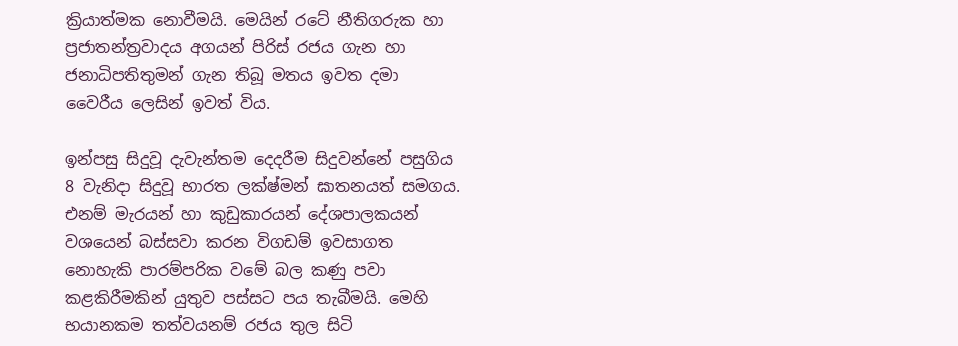ක්‍රියාත්මක නොවීමයි. මෙයින් රටේ නීතිගරුක හා ප්‍රජාතන්ත්‍රවාදය අගයන් පිරිස් රජය ගැන හා ජනාධිපතිතුමන් ගැන තිබූ මතය ඉවත දමා වෛරීය ලෙසින් ඉවත් විය.

ඉන්පසු සිදුවූ දැවැන්තම දෙදරීම සිදුවන්නේ පසුගිය 8 වැනිදා සිදුවූ භාරත ලක්ෂ්මන් ඝාතනයත් සමගය. එනම් මැරයන් හා කුඩුකාරයන් දේශපාලකයන් වශයෙන් බස්සවා කරන විගඩම් ඉවසාගත නොහැකි පාරම්පරික වමේ බල කණු පවා කළකිරීමකින් යුතුව පස්සට පය තැබීමයි. මෙහි භයානකම තත්වයනම් රජය තුල සිටි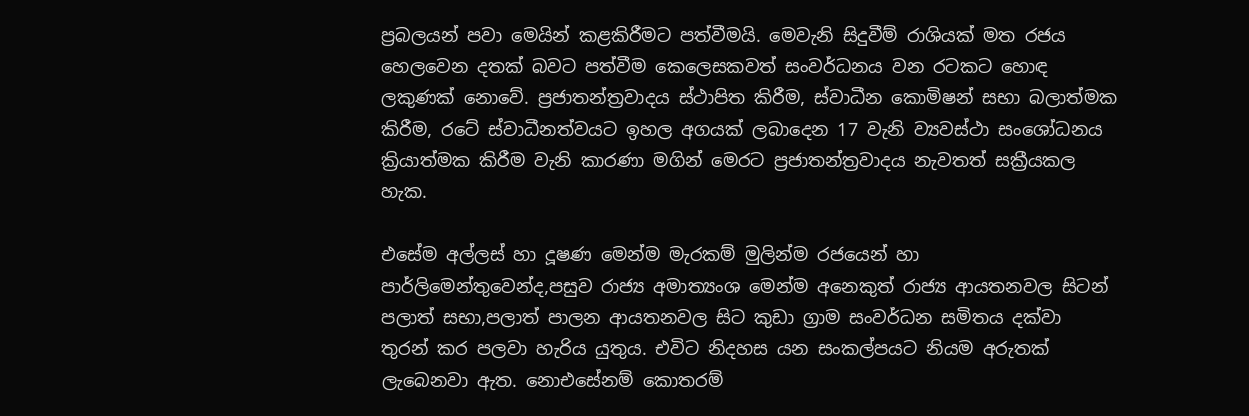ප්‍රබලයන් පවා මෙයින් කළකිරීමට පත්වීමයි. මෙවැනි සිදුවීම් රාශියක් මත රජය හෙලවෙන දතක් බවට පත්වීම කෙලෙසකවත් සංවර්ධනය වන රටකට හොඳ ලකුණක් නොවේ. ප්‍රජාතන්ත්‍රවාදය ස්ථාපිත කිරීම, ස්වාධීන කොමිෂන් සභා බලාත්මක කිරීම, රටේ ස්වාධීනත්වයට ඉහල අගයක් ලබාදෙන 17 වැනි ව්‍යවස්ථා සංශෝධනය ක්‍රියාත්මක කිරීම වැනි කාරණා මගින් මෙරට ප්‍රජාතන්ත්‍රවාදය නැවතත් සක්‍රීයකල හැක.

එසේම අල්ලස් හා දූෂණ මෙන්ම මැරකම් මුලින්ම රජයෙන් හා පාර්ලිමෙන්තුවෙන්ද,පසුව රාජ්‍ය අමාත්‍යංශ මෙන්ම අනෙකුත් රාජ්‍ය ආයතනවල සිටන් පලාත් සභා,පලාත් පාලන ආයතනවල සිට කුඩා ග්‍රාම සංවර්ධන සමිතය දක්වා තුරන් කර පලවා හැරිය යුතුය. එවිට නිදහස යන සංකල්පයට නියම අරුතක් ලැබෙනවා ඇත. නොඑසේනම් කොතරම්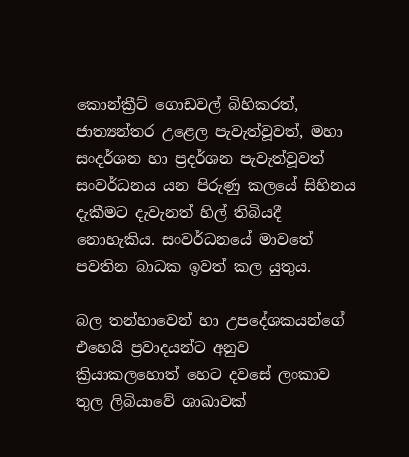කොන්ක්‍රීට් ගොඩවල් බිහිකරත්, ජාත්‍යන්තර උළෙල පැවැත්වූවත්, මහා සංදර්ශන හා ප්‍රදර්ශන පැවැත්වූවත් සංවර්ධනය යන පිරුණු කලයේ සිහිනය දැකීමට දැවැනත් හිල් තිබියදී නොහැකිය. සංවර්ධනයේ මාවතේ පවතින බාධක ඉවත් කල යුතුය.

බල තන්හාවෙන් හා උපදේශකයන්ගේ එහෙයි ප්‍රවාදයන්ට අනුව ක්‍රියාකලහොත් හෙට දවසේ ලංකාව තුල ලිබියාවේ ශාඛාවක්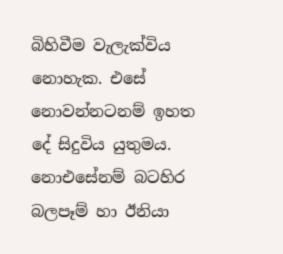බිහිවීම වැලැක්විය නොහැක. එසේ නොවන්නටනම් ඉහත දේ සිදුවිය යුතුමය. නොඑසේනම් බටහිර බලපෑම් හා ඊනියා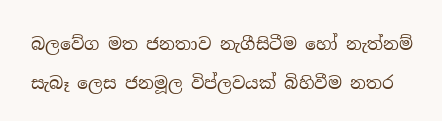බලවේග මත ජනතාව නැගීසිටීම හෝ නැත්නම් සැබෑ ලෙස ජනමූල විප්ලවයක් බිහිවීම නතර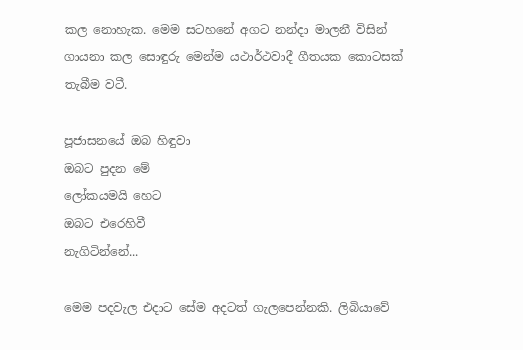කල නොහැක. මෙම සටහනේ අගට නන්දා මාලනී විසින් ගායනා කල සොඳුරු මෙන්ම යථාර්ථවාදී ගීතයක කොටසක් තැබීම වටී.

පූජාසනයේ ඔබ හිඳුවා
ඔබට පුදන මේ
ලෝකයමයි හෙට
ඔබට එරෙහිවී
නැගිටින්නේ...

මෙම පදවැල එදාට සේම අදටත් ගැලපෙන්නකි. ලිබියාවේ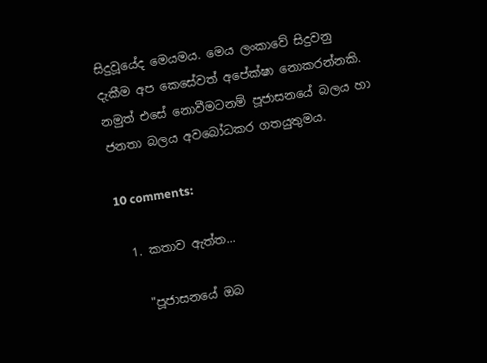සිදුවූයේද මෙයමය. මෙය ලංකාවේ සිදුවනු දැකීම අප කෙසේවත් අපේක්ෂා නොකරන්නකි. නමුත් එසේ නොවීමටනම් පූජාසනයේ බලය හා ජනතා බලය අවබෝධකර ගතයුතුමය.

10 comments:

  1. කතාව ඇත්ත...

    "පූජාසනයේ ඔබ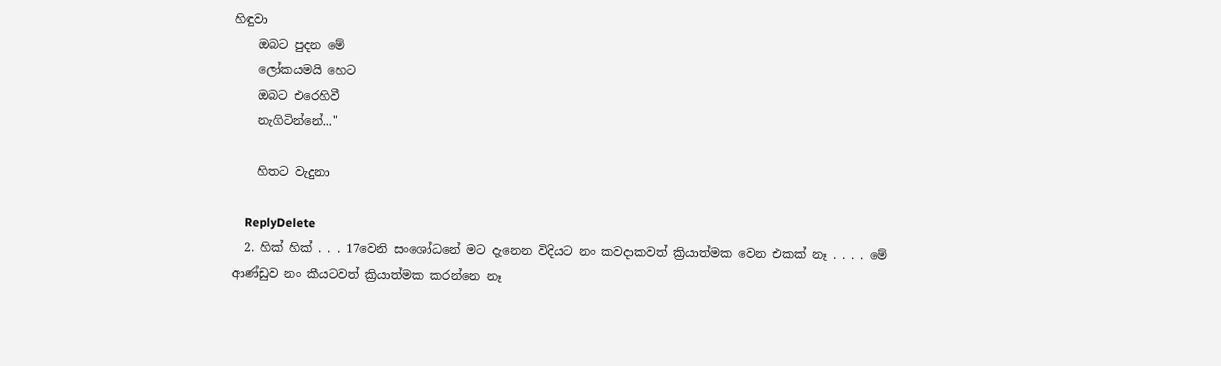හිඳුවා
    ඔබට පුදන මේ
    ලෝකයමයි හෙට
    ඔබට එරෙහිවී
    නැගිටින්නේ..."

    හිතට වැදුනා

    ReplyDelete
  2. හික් හික් . . . 17වෙනි සංශෝධනේ මට දැනෙන විදියට නං කවදාකවත් ක්‍රියාත්මක වෙන එකක් නෑ . . . . මේ ආණ්ඩුව නං කීයටවත් ක්‍රියාත්මක කරන්නෙ නෑ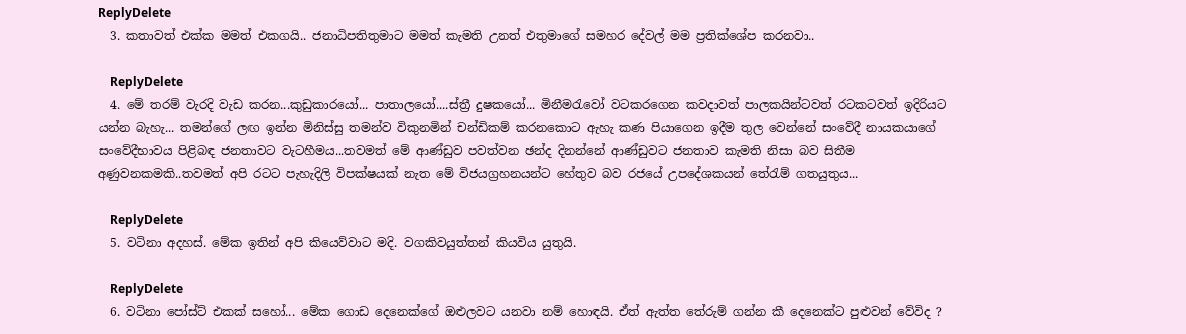ReplyDelete
  3. කතාවත් එක්ක මමත් එකගයි.. ජනාධිපතිතුමාට මමත් කැමති උනත් එතුමාගේ සමහර දේවල් මම ප්‍රතික්ශේප කරනවා..

    ReplyDelete
  4. මේ තරම් වැරදි වැඩ කරන...කුඩුකාරයෝ... පාතාලයෝ....ස්ත්‍රී දුෂකයෝ... මිනීමරැවෝ වටකරගෙන කවදාවත් පාලකයින්ටවත් රටකටවත් ඉදිරියට යන්න බැහැ... තමන්ගේ ලඟ ඉන්න මිනිස්සු තමන්ව විකුනමින් චන්ඩිකම් කරනකොට ඇහැ කණ පියාගෙන ඉදීම තුල වෙන්නේ සංවේදී නායකයාගේ සංවේදීභාවය පිළිබඳ ජනතාවට වැටහීමය...තවමත් මේ ආණ්ඩුව පවත්වන ඡන්ද දිනන්නේ ආණ්ඩුවට ජනතාව කැමති නිසා බව සිතීම අණුවනකමකි..තවමත් අපි රටට පැහැදිලි විපක්ෂයක් නැත මේ විජයග්‍රහනයන්ට හේතුව බව රජයේ උපදේශකයන් තේරැම් ගතයුතුය...

    ReplyDelete
  5. වටිනා අදහස්. මේක ඉතින් අපි කියෙව්වාට මදි. වගකිවයුත්තන් කියවිය යුතුයි.

    ReplyDelete
  6. වටිනා පෝස්ට් එකක් සහෝ... මේක ගොඩ දෙනෙක්ගේ ඔළුලවට යනවා නම් හොඳයි. ඒත් ඇත්ත තේරුම් ගන්න කී දෙනෙක්ට පුළුවන් වේවිද ?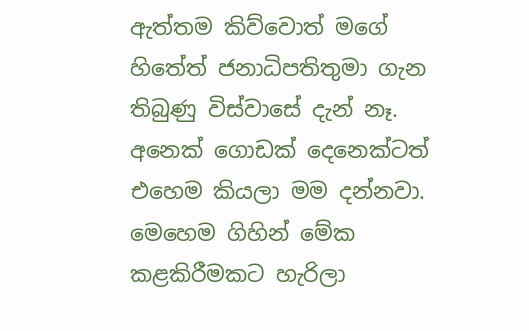ඇත්තම කිව්වොත් මගේ හිතේත් ජනාධිපතිතුමා ගැන තිබුණු විස්වාසේ දැන් නෑ. අනෙක් ගොඩක් දෙනෙක්ටත් එහෙම කියලා මම දන්නවා. මෙහෙම ගිහින් මේක කළකිරීමකට හැරිලා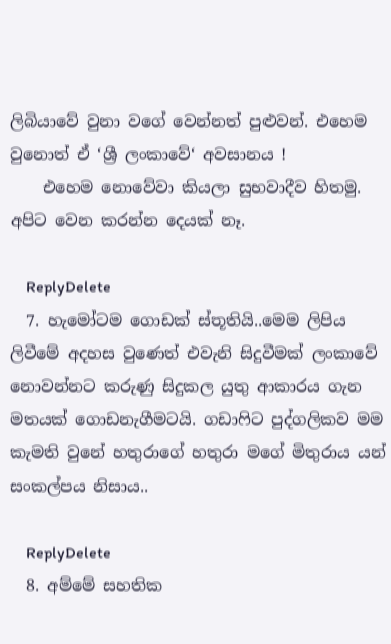ලිබියාවේ වුනා වගේ වෙන්නත් පුළුවන්. එහෙම වුනොත් ඒ ‘ශ්‍රී ලංකාවේ‘ අවසානය !
    එහෙම නොවේවා කියලා සුභවාදීව හිතමු. අපිට වෙන කරන්න දෙයක් නෑ.

    ReplyDelete
  7. හැමෝටම ගොඩක් ස්තූතියි..මෙම ලිපිය ලිවීමේ අදහස වුණෙත් එවැනි සිදුවීමක් ලංකාවේ නොවන්නට කරුණු සිදුකල යුතු ආකාරය ගැන මතයක් ගොඩනැගීමටයි. ගඩාෆිට පුද්ගලිකව මම කැමති වුනේ හතුරාගේ හතුරා මගේ මිතුරාය යන් සංකල්පය නිසාය..

    ReplyDelete
  8. අම්මේ සහතික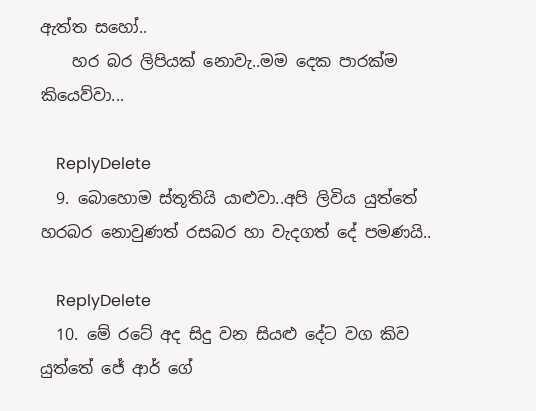ඇත්ත සහෝ..
    හර බර ලිපියක් නොවැ..මම දෙක පාරක්ම කියෙව්වා...

    ReplyDelete
  9. බොහොම ස්තූතියි යාළුවා..අපි ලිවිය යුත්තේ හරබර නොවුණත් රසබර හා වැදගත් දේ පමණයි..

    ReplyDelete
  10. මේ රටේ අද සිදු වන සියළු දේට වග කිව යුත්තේ ජේ ආර් ගේ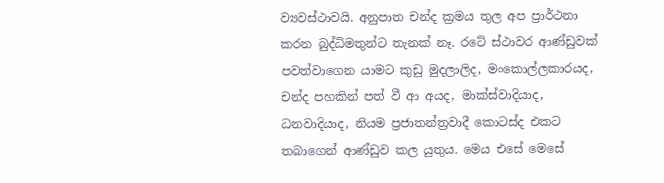ව්‍යවස්ථාවයි. අනුපාත චන්ද ක්‍රමය තුල අප ප්‍රාර්ථනා කරන බුද්ධිමතුන්ට තැනක් නෑ. රටේ ස්ථාවර ආණ්ඩුවක් පවත්වාගෙන යාමට කුඩු මුදලාලිද, මංකොල්ලකාරයද, චන්ද පහකින් පත් වී ආ අයද, මාක්ස්වාදියාද, ධනවාදියාද, නියම ප්‍රජාතන්ත්‍රවාදී කොටස්ද එකට තබාගෙන් ආණ්ඩුව කල යුතුය. මෙය එසේ මෙසේ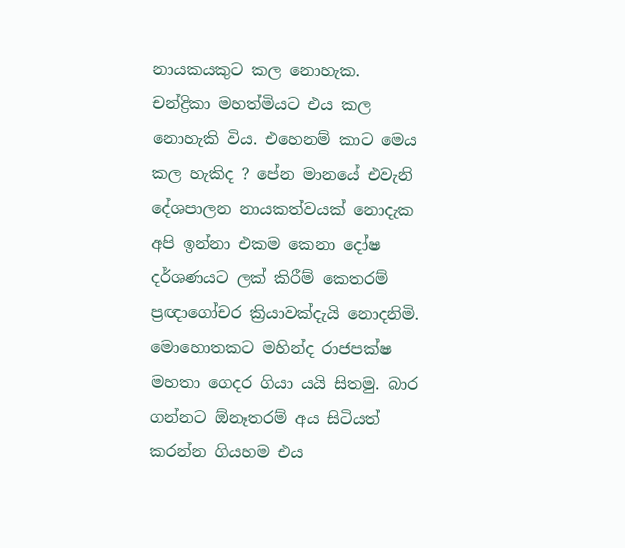නායකයකුට කල නොහැක. චන්ද්‍රිකා මහත්මියට එය කල නොහැකි විය. එහෙනම් කාට මෙය කල හැකිද ? පේන මානයේ එවැනි දේශපාලන නායකත්වයක් නොදැක අපි ඉන්නා එකම කෙනා දෝෂ දර්ශණයට ලක් කිරීම් කෙතරම් ප්‍රඥාගෝචර ක්‍රියාවක්දැයි නොදනිමි. මොහොතකට මහින්ද රාජපක්ෂ මහතා ගෙදර ගියා යයි සිතමු. බාර ගන්නට ඕනෑතරම් අය සිටියත් කරන්න ගියහම එය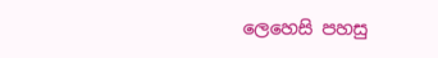ලෙහෙසි පහසු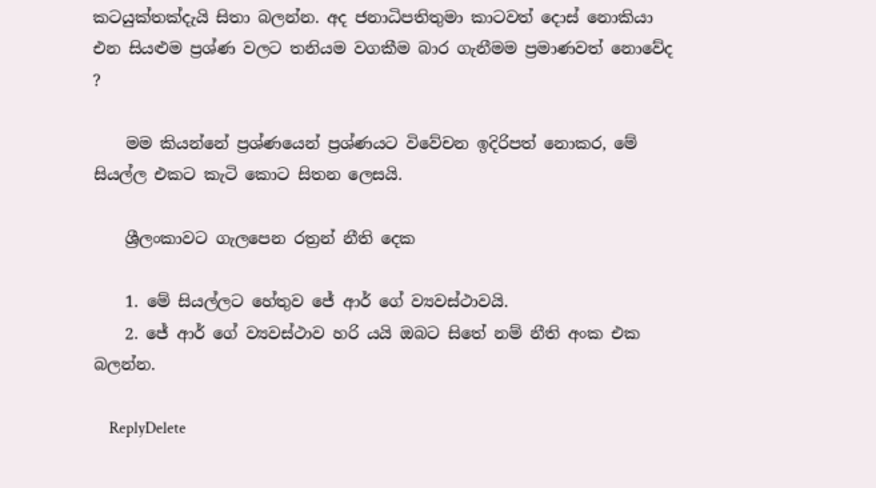කටයුක්තක්දැයි සිතා බලන්න. අද ජනාධිපතිතුමා කාටවත් දොස් නොකියා එන සියළුම ප්‍රශ්ණ වලට තනියම වගකීම බාර ගැනීමම ප්‍රමාණවත් නොවේද ?

    මම කියන්නේ ප්‍රශ්ණයෙන් ප්‍රශ්ණයට විවේචන ඉදිරිපත් නොකර, මේ සියල්ල එකට කැටි කොට සිතන ලෙසයි.

    ශ්‍රීලංකාවට ගැලපෙන රත්‍රන් නීති දෙක

    1. මේ සියල්ලට හේතුව ජේ ආර් ගේ ව්‍යවස්ථාවයි.
    2. ජේ ආර් ගේ ව්‍යවස්ථාව හරි යයි ඔබට සිතේ නම් නීති අංක එක බලන්න.

    ReplyDelete